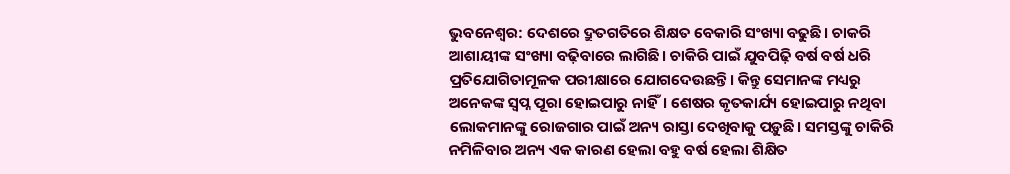ଭୁବନେଶ୍ବର: ଦେଶରେ ଦ୍ରୁତଗତିରେ ଶିକ୍ଷତ ବେକାରି ସଂଖ୍ୟା ବଢୁଛି। ଚାକରି ଆଶାୟୀଙ୍କ ସଂଖ୍ୟା ବଢ଼ିବାରେ ଲାଗିଛି। ଚାକିରି ପାଇଁ ଯୁବପିଢ଼ି ବର୍ଷ ବର୍ଷ ଧରି ପ୍ରତିଯୋଗିତାମୂଳକ ପରୀକ୍ଷାରେ ଯୋଗଦେଉଛନ୍ତି। କିନ୍ତୁ ସେମାନଙ୍କ ମଧ୍ୟରୁ ଅନେକଙ୍କ ସ୍ବପ୍ନ ପୂରା ହୋଇପାରୁ ନାହିଁ। ଶେଷର କୃତକାର୍ଯ୍ୟ ହୋଇପାରୁ ନଥିବା ଲୋକମାନଙ୍କୁ ରୋଜଗାର ପାଇଁ ଅନ୍ୟ ରାସ୍ତା ଦେଖିବାକୁ ପଡ଼ୁଛି। ସମସ୍ତଙ୍କୁ ଚାକିରି ନମିଳିବାର ଅନ୍ୟ ଏକ କାରଣ ହେଲା ବହୁ ବର୍ଷ ହେଲା ଶିକ୍ଷିତ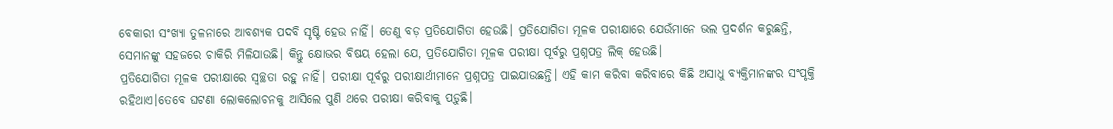ବେକାରୀ ସଂଖ୍ୟା ତୁଳନାରେ ଆବଶ୍ୟକ ପଦବି ସୃଷ୍ଟି ହେଉ ନାହିଁ। ତେଣୁ ବଡ଼ ପ୍ରତିଯୋଗିତା ହେଉଛି। ପ୍ରତିଯୋଗିତା ମୂଳକ ପରୀକ୍ଷାରେ ଯେଉଁମାନେ ଭଲ ପ୍ରଦର୍ଶନ କରୁଛନ୍ତି, ସେମାନଙ୍କୁ ସହଜରେ ଚାକିରି ମିଳିଯାଉଛି। କିନ୍ତୁ କ୍ଷୋଭର ବିଷୟ ହେଲା ଯେ, ପ୍ରତିଯୋଗିତା ମୂଳକ ପରୀକ୍ଷା ପୂର୍ବରୁ ପ୍ରଶ୍ନପତ୍ର ଲିକ୍ ହେଉଛି।
ପ୍ରତିଯୋଗିତା ମୂଳକ ପରୀକ୍ଷାରେ ସ୍ବଚ୍ଛତା ରହୁ ନାହିଁ। ପରୀକ୍ଷା ପୂର୍ବରୁ ପରୀକ୍ଷାର୍ଥୀମାନେ ପ୍ରଶ୍ନପତ୍ର ପାଇଯାଉଛନ୍ତି। ଏହି କାମ କରିବା କରିବାରେ କିଛି ଅସାଧୁ ବ୍ୟକ୍ତିମାନଙ୍କର ସଂପୃକ୍ତି ରହିଥାଏ।ତେବେ ଘଟଣା ଲୋକଲୋଚନକୁ ଆସିଲେ ପୁଣି ଥରେ ପରୀକ୍ଷା କରିବାକୁ ପଡ଼ୁଛି।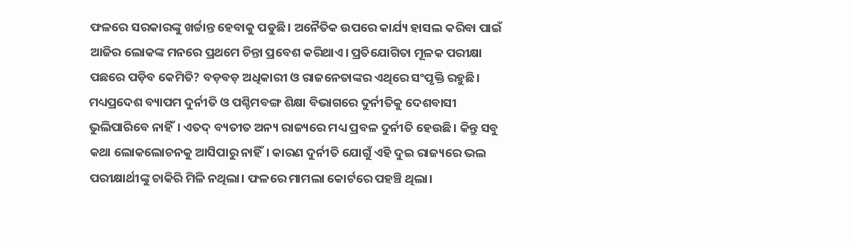ଫଳରେ ସରକାରଙ୍କୁ ଖର୍ଚ୍ଚାନ୍ତ ହେବାକୁ ପଡୁଛି। ଅନୈତିକ ଉପରେ କାର୍ଯ୍ୟ ହାସଲ କରିବା ପାଇଁ ଆଜିର ଲୋକଙ୍କ ମନରେ ପ୍ରଥମେ ଚିନ୍ତା ପ୍ରବେଶ କରିଥାଏ। ପ୍ରତିଯୋଗିତା ମୂଳକ ପରୀକ୍ଷା ପଛରେ ପଡ଼ିବ କେମିତି? ବଡ଼ବଡ଼ ଅଧିକାରୀ ଓ ରାଜନେତାଙ୍କର ଏଥିରେ ସଂପୃକ୍ତି ରହୁଛି। ମଧ୍ୟପ୍ରଦେଶ ବ୍ୟାପମ ଦୁର୍ନୀତି ଓ ପଶ୍ଚିମବଙ୍ଗ ଶିକ୍ଷା ବିଭାଗରେ ଦୁର୍ନୀତିକୁ ଦେଶବାସୀ ଭୁଲିପାରିବେ ନାହିଁ। ଏତଦ୍ ବ୍ୟତୀତ ଅନ୍ୟ ରାଜ୍ୟରେ ମଧ୍ୟ ପ୍ରବଳ ଦୁର୍ନୀତି ହେଉଛି। କିନ୍ତୁ ସବୁ କଥା ଲୋକଲୋଚନକୁ ଆସିପାରୁ ନାହିଁ। କାରଣ ଦୁର୍ନୀତି ଯୋଗୁଁ ଏହି ଦୁଇ ରାଜ୍ୟରେ ଭଲ ପରୀକ୍ଷାର୍ଥୀଙ୍କୁ ଚାକିରି ମିଳି ନଥିଲା। ଫଳରେ ମାମଲା କୋର୍ଟରେ ପହଞ୍ଚି ଥିଲା।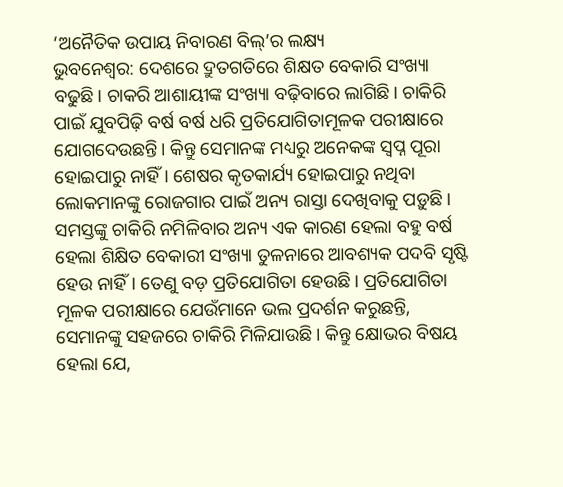‘ଅନୈତିକ ଉପାୟ ନିବାରଣ ବିଲ୍’ର ଲକ୍ଷ୍ୟ
ଭୁବନେଶ୍ବର: ଦେଶରେ ଦ୍ରୁତଗତିରେ ଶିକ୍ଷତ ବେକାରି ସଂଖ୍ୟା ବଢୁଛି। ଚାକରି ଆଶାୟୀଙ୍କ ସଂଖ୍ୟା ବଢ଼ିବାରେ ଲାଗିଛି। ଚାକିରି ପାଇଁ ଯୁବପିଢ଼ି ବର୍ଷ ବର୍ଷ ଧରି ପ୍ରତିଯୋଗିତାମୂଳକ ପରୀକ୍ଷାରେ ଯୋଗଦେଉଛନ୍ତି। କିନ୍ତୁ ସେମାନଙ୍କ ମଧ୍ୟରୁ ଅନେକଙ୍କ ସ୍ବପ୍ନ ପୂରା ହୋଇପାରୁ ନାହିଁ। ଶେଷର କୃତକାର୍ଯ୍ୟ ହୋଇପାରୁ ନଥିବା ଲୋକମାନଙ୍କୁ ରୋଜଗାର ପାଇଁ ଅନ୍ୟ ରାସ୍ତା ଦେଖିବାକୁ ପଡ଼ୁଛି। ସମସ୍ତଙ୍କୁ ଚାକିରି ନମିଳିବାର ଅନ୍ୟ ଏକ କାରଣ ହେଲା ବହୁ ବର୍ଷ ହେଲା ଶିକ୍ଷିତ ବେକାରୀ ସଂଖ୍ୟା ତୁଳନାରେ ଆବଶ୍ୟକ ପଦବି ସୃଷ୍ଟି ହେଉ ନାହିଁ। ତେଣୁ ବଡ଼ ପ୍ରତିଯୋଗିତା ହେଉଛି। ପ୍ରତିଯୋଗିତା ମୂଳକ ପରୀକ୍ଷାରେ ଯେଉଁମାନେ ଭଲ ପ୍ରଦର୍ଶନ କରୁଛନ୍ତି, ସେମାନଙ୍କୁ ସହଜରେ ଚାକିରି ମିଳିଯାଉଛି। କିନ୍ତୁ କ୍ଷୋଭର ବିଷୟ ହେଲା ଯେ,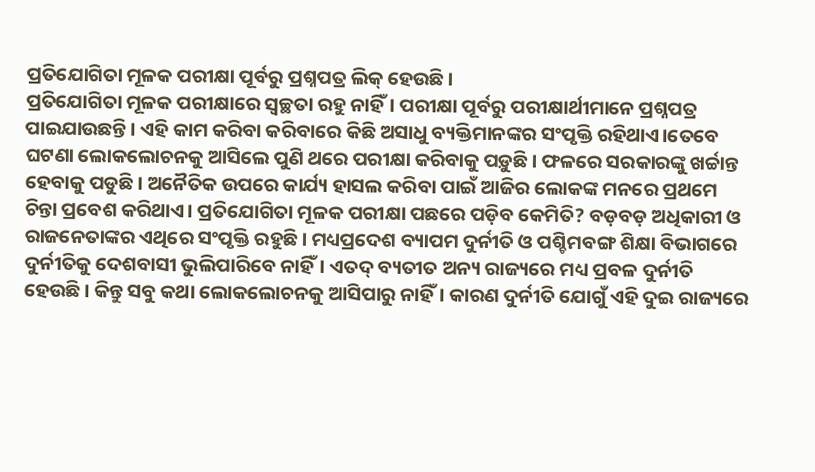ପ୍ରତିଯୋଗିତା ମୂଳକ ପରୀକ୍ଷା ପୂର୍ବରୁ ପ୍ରଶ୍ନପତ୍ର ଲିକ୍ ହେଉଛି।
ପ୍ରତିଯୋଗିତା ମୂଳକ ପରୀକ୍ଷାରେ ସ୍ବଚ୍ଛତା ରହୁ ନାହିଁ। ପରୀକ୍ଷା ପୂର୍ବରୁ ପରୀକ୍ଷାର୍ଥୀମାନେ ପ୍ରଶ୍ନପତ୍ର ପାଇଯାଉଛନ୍ତି। ଏହି କାମ କରିବା କରିବାରେ କିଛି ଅସାଧୁ ବ୍ୟକ୍ତିମାନଙ୍କର ସଂପୃକ୍ତି ରହିଥାଏ।ତେବେ ଘଟଣା ଲୋକଲୋଚନକୁ ଆସିଲେ ପୁଣି ଥରେ ପରୀକ୍ଷା କରିବାକୁ ପଡ଼ୁଛି। ଫଳରେ ସରକାରଙ୍କୁ ଖର୍ଚ୍ଚାନ୍ତ ହେବାକୁ ପଡୁଛି। ଅନୈତିକ ଉପରେ କାର୍ଯ୍ୟ ହାସଲ କରିବା ପାଇଁ ଆଜିର ଲୋକଙ୍କ ମନରେ ପ୍ରଥମେ ଚିନ୍ତା ପ୍ରବେଶ କରିଥାଏ। ପ୍ରତିଯୋଗିତା ମୂଳକ ପରୀକ୍ଷା ପଛରେ ପଡ଼ିବ କେମିତି? ବଡ଼ବଡ଼ ଅଧିକାରୀ ଓ ରାଜନେତାଙ୍କର ଏଥିରେ ସଂପୃକ୍ତି ରହୁଛି। ମଧ୍ୟପ୍ରଦେଶ ବ୍ୟାପମ ଦୁର୍ନୀତି ଓ ପଶ୍ଚିମବଙ୍ଗ ଶିକ୍ଷା ବିଭାଗରେ ଦୁର୍ନୀତିକୁ ଦେଶବାସୀ ଭୁଲିପାରିବେ ନାହିଁ। ଏତଦ୍ ବ୍ୟତୀତ ଅନ୍ୟ ରାଜ୍ୟରେ ମଧ୍ୟ ପ୍ରବଳ ଦୁର୍ନୀତି ହେଉଛି। କିନ୍ତୁ ସବୁ କଥା ଲୋକଲୋଚନକୁ ଆସିପାରୁ ନାହିଁ। କାରଣ ଦୁର୍ନୀତି ଯୋଗୁଁ ଏହି ଦୁଇ ରାଜ୍ୟରେ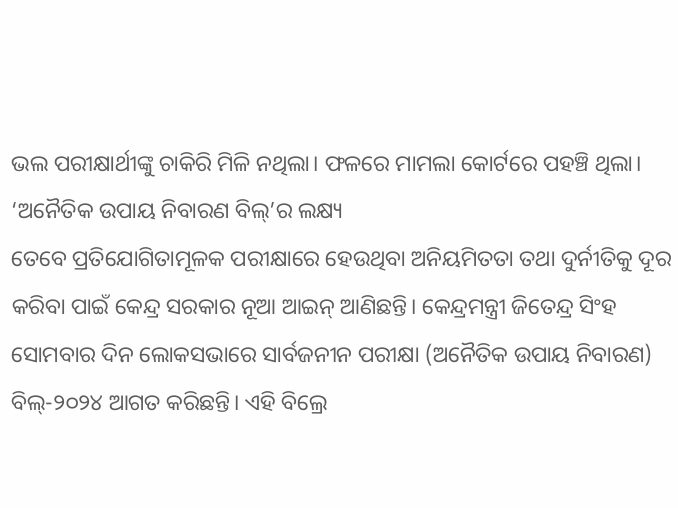ଭଲ ପରୀକ୍ଷାର୍ଥୀଙ୍କୁ ଚାକିରି ମିଳି ନଥିଲା। ଫଳରେ ମାମଲା କୋର୍ଟରେ ପହଞ୍ଚି ଥିଲା।
‘ଅନୈତିକ ଉପାୟ ନିବାରଣ ବିଲ୍’ର ଲକ୍ଷ୍ୟ
ତେବେ ପ୍ରତିଯୋଗିତାମୂଳକ ପରୀକ୍ଷାରେ ହେଉଥିବା ଅନିୟମିତତା ତଥା ଦୁର୍ନୀତିକୁ ଦୂର କରିବା ପାଇଁ କେନ୍ଦ୍ର ସରକାର ନୂଆ ଆଇନ୍ ଆଣିଛନ୍ତି। କେନ୍ଦ୍ରମନ୍ତ୍ରୀ ଜିତେନ୍ଦ୍ର ସିଂହ ସୋମବାର ଦିନ ଲୋକସଭାରେ ସାର୍ବଜନୀନ ପରୀକ୍ଷା (ଅନୈତିକ ଉପାୟ ନିବାରଣ) ବିଲ୍-୨୦୨୪ ଆଗତ କରିଛନ୍ତି। ଏହି ବିଲ୍ରେ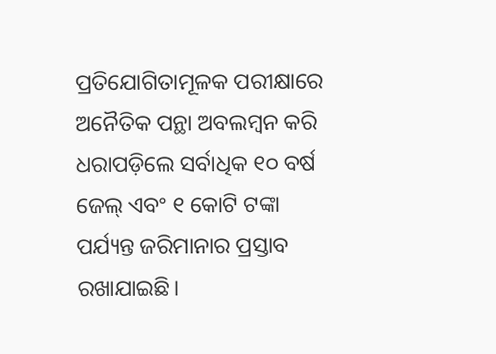ପ୍ରତିଯୋଗିତାମୂଳକ ପରୀକ୍ଷାରେ ଅନୈତିକ ପନ୍ଥା ଅବଲମ୍ବନ କରି ଧରାପଡ଼ିଲେ ସର୍ବାଧିକ ୧୦ ବର୍ଷ ଜେଲ୍ ଏବଂ ୧ କୋଟି ଟଙ୍କା ପର୍ଯ୍ୟନ୍ତ ଜରିମାନାର ପ୍ରସ୍ତାବ ରଖାଯାଇଛି।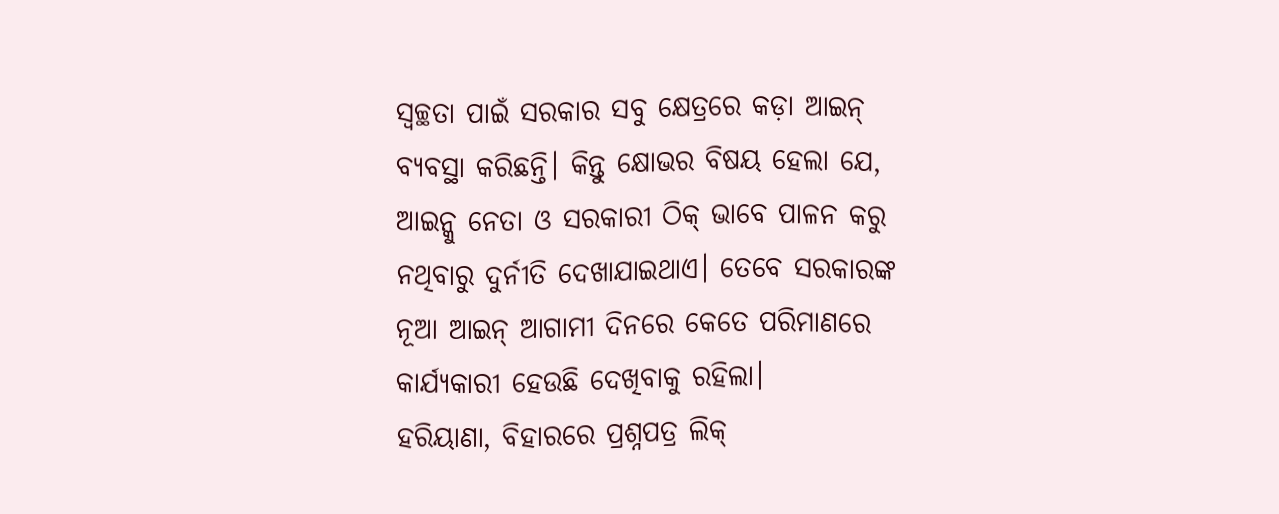ସ୍ବଚ୍ଛତା ପାଇଁ ସରକାର ସବୁ କ୍ଷେତ୍ରରେ କଡ଼ା ଆଇନ୍ ବ୍ୟବସ୍ଥା କରିଛନ୍ତି। କିନ୍ତୁ କ୍ଷୋଭର ବିଷୟ ହେଲା ଯେ, ଆଇନ୍କୁ ନେତା ଓ ସରକାରୀ ଠିକ୍ ଭାବେ ପାଳନ କରୁ ନଥିବାରୁ ଦୁର୍ନୀତି ଦେଖାଯାଇଥାଏ। ତେବେ ସରକାରଙ୍କ ନୂଆ ଆଇନ୍ ଆଗାମୀ ଦିନରେ କେତେ ପରିମାଣରେ କାର୍ଯ୍ୟକାରୀ ହେଉଛି ଦେଖିବାକୁ ରହିଲା।
ହରିୟାଣା, ବିହାରରେ ପ୍ରଶ୍ନପତ୍ର ଲିକ୍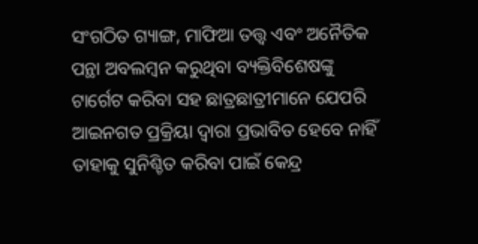ସଂଗଠିତ ଗ୍ୟାଙ୍ଗ, ମାଫିଆ ତତ୍ତ୍ୱ ଏବଂ ଅନୈତିକ ପନ୍ଥା ଅବଲମ୍ବନ କରୁଥିବା ବ୍ୟକ୍ତିବିଶେଷଙ୍କୁ ଟାର୍ଗେଟ କରିବା ସହ ଛାତ୍ରଛାତ୍ରୀମାନେ ଯେପରି ଆଇନଗତ ପ୍ରକ୍ରିୟା ଦ୍ବାରା ପ୍ରଭାବିତ ହେବେ ନାହିଁ ତାହାକୁ ସୁନିଶ୍ଚିତ କରିବା ପାଇଁ କେନ୍ଦ୍ର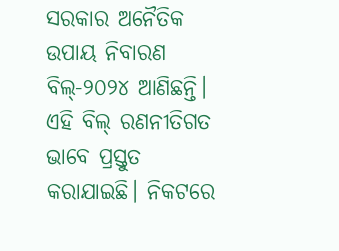ସରକାର ଅନୈତିକ ଉପାୟ ନିବାରଣ ବିଲ୍-୨୦୨୪ ଆଣିଛନ୍ତି। ଏହି ବିଲ୍ ରଣନୀତିଗତ ଭାବେ ପ୍ରସ୍ତୁତ କରାଯାଇଛି। ନିକଟରେ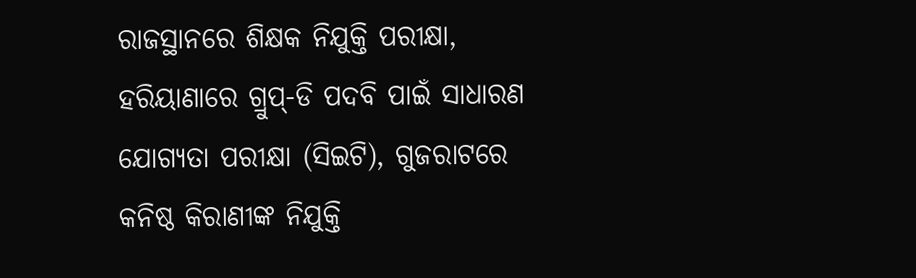ରାଜସ୍ଥାନରେ ଶିକ୍ଷକ ନିଯୁକ୍ତି ପରୀକ୍ଷା, ହରିୟାଣାରେ ଗ୍ରୁପ୍-ଡି ପଦବି ପାଇଁ ସାଧାରଣ ଯୋଗ୍ୟତା ପରୀକ୍ଷା (ସିଇଟି), ଗୁଜରାଟରେ କନିଷ୍ଠ କିରାଣୀଙ୍କ ନିଯୁକ୍ତି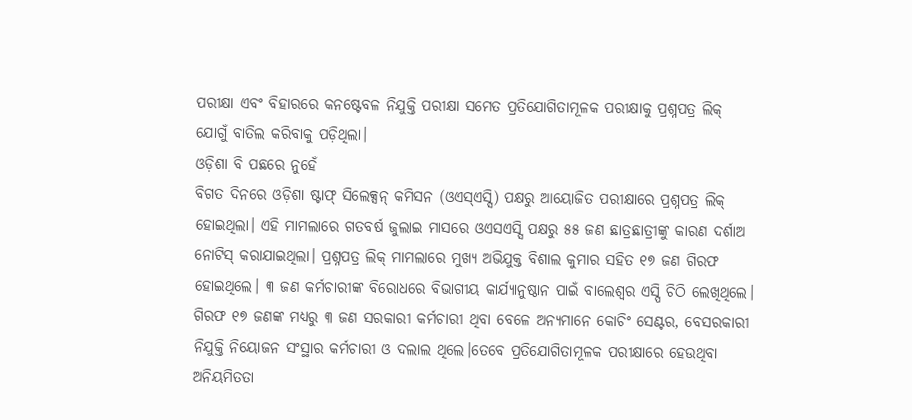ପରୀକ୍ଷା ଏବଂ ବିହାରରେ କନଷ୍ଟେବଳ ନିଯୁକ୍ତି ପରୀକ୍ଷା ସମେତ ପ୍ରତିଯୋଗିତାମୂଳକ ପରୀକ୍ଷାକୁ ପ୍ରଶ୍ନପତ୍ର ଲିକ୍ ଯୋଗୁଁ ବାତିଲ କରିବାକୁ ପଡ଼ିଥିଲା।
ଓଡ଼ିଶା ବି ପଛରେ ନୁହେଁ
ବିଗତ ଦିନରେ ଓଡ଼ିଶା ଷ୍ଟାଫ୍ ସିଲେକ୍ସନ୍ କମିସନ (ଓଏସ୍ଏସ୍ସି) ପକ୍ଷରୁ ଆୟୋଜିତ ପରୀକ୍ଷାରେ ପ୍ରଶ୍ନପତ୍ର ଲିକ୍ ହୋଇଥିଲା। ଏହି ମାମଲାରେ ଗତବର୍ଷ ଜୁଲାଇ ମାସରେ ଓଏସଏସ୍ସି ପକ୍ଷରୁ ୫୫ ଜଣ ଛାତ୍ରଛାତ୍ରୀଙ୍କୁ କାରଣ ଦର୍ଶାଅ ନୋଟିସ୍ କରାଯାଇଥିଲା। ପ୍ରଶ୍ନପତ୍ର ଲିକ୍ ମାମଲାରେ ମୁଖ୍ୟ ଅଭିଯୁକ୍ତ ବିଶାଲ କୁମାର ସହିତ ୧୭ ଜଣ ଗିରଫ ହୋଇଥିଲେ। ୩ ଜଣ କର୍ମଚାରୀଙ୍କ ବିରୋଧରେ ବିଭାଗୀୟ କାର୍ଯ୍ୟାନୁଷ୍ଠାନ ପାଇଁ ବାଲେଶ୍ବର ଏସ୍ପି ଚିଠି ଲେଖିଥିଲେ। ଗିରଫ ୧୭ ଜଣଙ୍କ ମଧ୍ୟରୁ ୩ ଜଣ ସରକାରୀ କର୍ମଚାରୀ ଥିବା ବେଳେ ଅନ୍ୟମାନେ କୋଚିଂ ସେଣ୍ଟର, ବେସରକାରୀ ନିଯୁକ୍ତି ନିୟୋଜନ ସଂସ୍ଥାର କର୍ମଚାରୀ ଓ ଦଲାଲ ଥିଲେ।ତେବେ ପ୍ରତିଯୋଗିତାମୂଳକ ପରୀକ୍ଷାରେ ହେଉଥିବା ଅନିୟମିତତା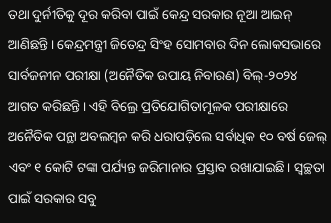ତଥା ଦୁର୍ନୀତିକୁ ଦୂର କରିବା ପାଇଁ କେନ୍ଦ୍ର ସରକାର ନୂଆ ଆଇନ୍ ଆଣିଛନ୍ତି। କେନ୍ଦ୍ରମନ୍ତ୍ରୀ ଜିତେନ୍ଦ୍ର ସିଂହ ସୋମବାର ଦିନ ଲୋକସଭାରେ ସାର୍ବଜନୀନ ପରୀକ୍ଷା (ଅନୈତିକ ଉପାୟ ନିବାରଣ) ବିଲ୍-୨୦୨୪ ଆଗତ କରିଛନ୍ତି। ଏହି ବିଲ୍ରେ ପ୍ରତିଯୋଗିତାମୂଳକ ପରୀକ୍ଷାରେ ଅନୈତିକ ପନ୍ଥା ଅବଲମ୍ବନ କରି ଧରାପଡ଼ିଲେ ସର୍ବାଧିକ ୧୦ ବର୍ଷ ଜେଲ୍ ଏବଂ ୧ କୋଟି ଟଙ୍କା ପର୍ଯ୍ୟନ୍ତ ଜରିମାନାର ପ୍ରସ୍ତାବ ରଖାଯାଇଛି। ସ୍ବଚ୍ଛତା ପାଇଁ ସରକାର ସବୁ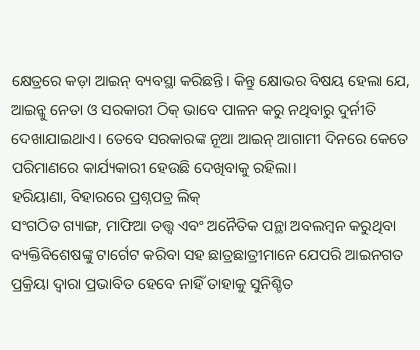କ୍ଷେତ୍ରରେ କଡ଼ା ଆଇନ୍ ବ୍ୟବସ୍ଥା କରିଛନ୍ତି। କିନ୍ତୁ କ୍ଷୋଭର ବିଷୟ ହେଲା ଯେ, ଆଇନ୍କୁ ନେତା ଓ ସରକାରୀ ଠିକ୍ ଭାବେ ପାଳନ କରୁ ନଥିବାରୁ ଦୁର୍ନୀତି ଦେଖାଯାଇଥାଏ। ତେବେ ସରକାରଙ୍କ ନୂଆ ଆଇନ୍ ଆଗାମୀ ଦିନରେ କେତେ ପରିମାଣରେ କାର୍ଯ୍ୟକାରୀ ହେଉଛି ଦେଖିବାକୁ ରହିଲା।
ହରିୟାଣା, ବିହାରରେ ପ୍ରଶ୍ନପତ୍ର ଲିକ୍
ସଂଗଠିତ ଗ୍ୟାଙ୍ଗ, ମାଫିଆ ତତ୍ତ୍ୱ ଏବଂ ଅନୈତିକ ପନ୍ଥା ଅବଲମ୍ବନ କରୁଥିବା ବ୍ୟକ୍ତିବିଶେଷଙ୍କୁ ଟାର୍ଗେଟ କରିବା ସହ ଛାତ୍ରଛାତ୍ରୀମାନେ ଯେପରି ଆଇନଗତ ପ୍ରକ୍ରିୟା ଦ୍ବାରା ପ୍ରଭାବିତ ହେବେ ନାହିଁ ତାହାକୁ ସୁନିଶ୍ଚିତ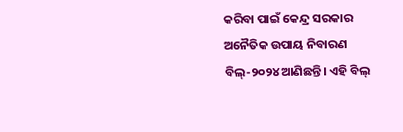କରିବା ପାଇଁ କେନ୍ଦ୍ର ସରକାର ଅନୈତିକ ଉପାୟ ନିବାରଣ ବିଲ୍-୨୦୨୪ ଆଣିଛନ୍ତି। ଏହି ବିଲ୍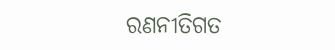ରଣନୀତିଗତ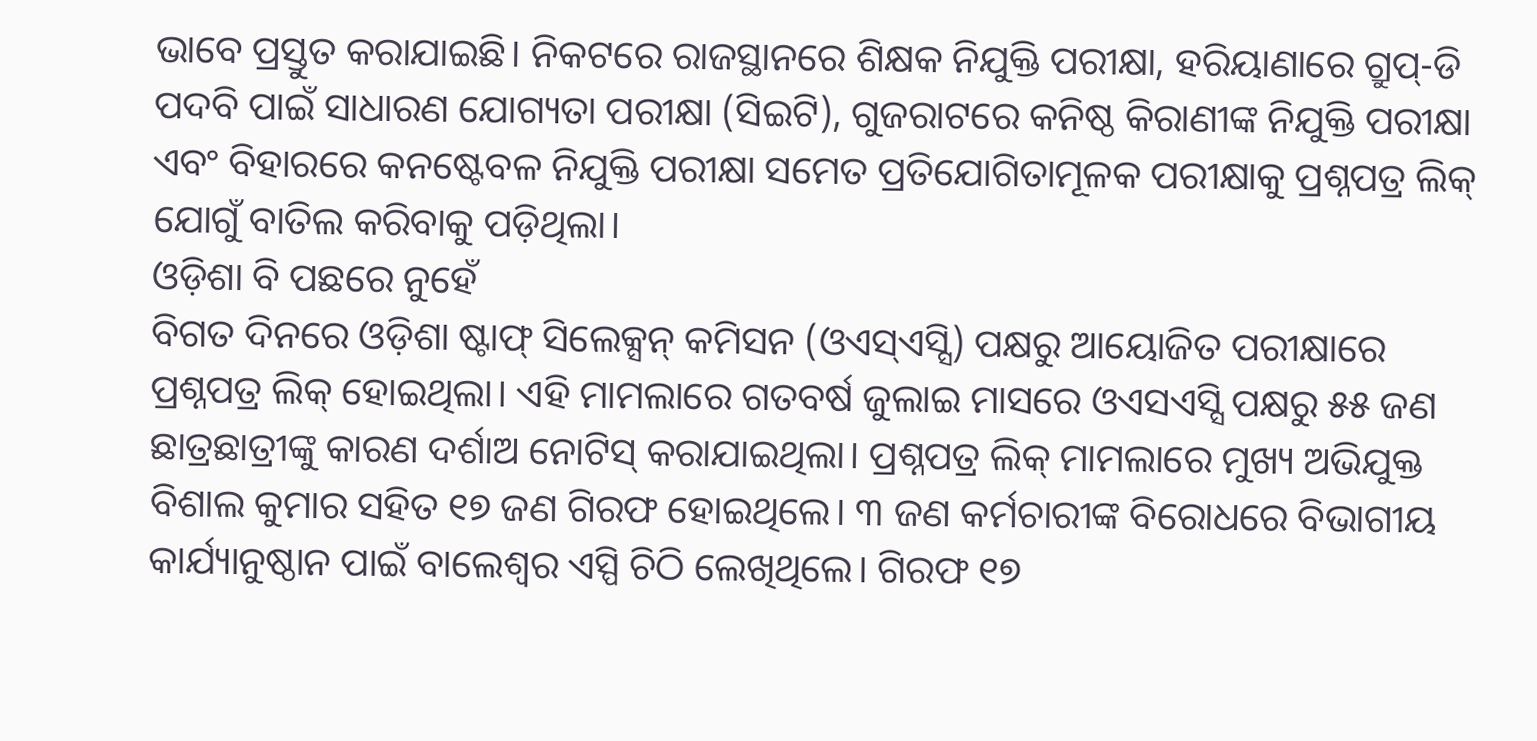ଭାବେ ପ୍ରସ୍ତୁତ କରାଯାଇଛି। ନିକଟରେ ରାଜସ୍ଥାନରେ ଶିକ୍ଷକ ନିଯୁକ୍ତି ପରୀକ୍ଷା, ହରିୟାଣାରେ ଗ୍ରୁପ୍-ଡି ପଦବି ପାଇଁ ସାଧାରଣ ଯୋଗ୍ୟତା ପରୀକ୍ଷା (ସିଇଟି), ଗୁଜରାଟରେ କନିଷ୍ଠ କିରାଣୀଙ୍କ ନିଯୁକ୍ତି ପରୀକ୍ଷା ଏବଂ ବିହାରରେ କନଷ୍ଟେବଳ ନିଯୁକ୍ତି ପରୀକ୍ଷା ସମେତ ପ୍ରତିଯୋଗିତାମୂଳକ ପରୀକ୍ଷାକୁ ପ୍ରଶ୍ନପତ୍ର ଲିକ୍ ଯୋଗୁଁ ବାତିଲ କରିବାକୁ ପଡ଼ିଥିଲା।
ଓଡ଼ିଶା ବି ପଛରେ ନୁହେଁ
ବିଗତ ଦିନରେ ଓଡ଼ିଶା ଷ୍ଟାଫ୍ ସିଲେକ୍ସନ୍ କମିସନ (ଓଏସ୍ଏସ୍ସି) ପକ୍ଷରୁ ଆୟୋଜିତ ପରୀକ୍ଷାରେ ପ୍ରଶ୍ନପତ୍ର ଲିକ୍ ହୋଇଥିଲା। ଏହି ମାମଲାରେ ଗତବର୍ଷ ଜୁଲାଇ ମାସରେ ଓଏସଏସ୍ସି ପକ୍ଷରୁ ୫୫ ଜଣ ଛାତ୍ରଛାତ୍ରୀଙ୍କୁ କାରଣ ଦର୍ଶାଅ ନୋଟିସ୍ କରାଯାଇଥିଲା। ପ୍ରଶ୍ନପତ୍ର ଲିକ୍ ମାମଲାରେ ମୁଖ୍ୟ ଅଭିଯୁକ୍ତ ବିଶାଲ କୁମାର ସହିତ ୧୭ ଜଣ ଗିରଫ ହୋଇଥିଲେ। ୩ ଜଣ କର୍ମଚାରୀଙ୍କ ବିରୋଧରେ ବିଭାଗୀୟ କାର୍ଯ୍ୟାନୁଷ୍ଠାନ ପାଇଁ ବାଲେଶ୍ବର ଏସ୍ପି ଚିଠି ଲେଖିଥିଲେ। ଗିରଫ ୧୭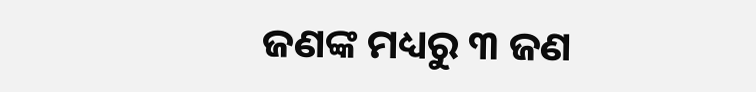ଜଣଙ୍କ ମଧ୍ୟରୁ ୩ ଜଣ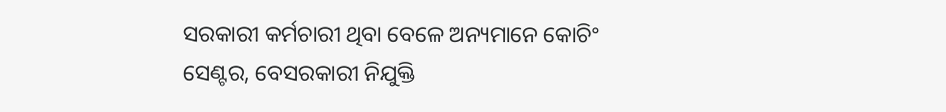ସରକାରୀ କର୍ମଚାରୀ ଥିବା ବେଳେ ଅନ୍ୟମାନେ କୋଚିଂ ସେଣ୍ଟର, ବେସରକାରୀ ନିଯୁକ୍ତି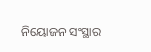ନିୟୋଜନ ସଂସ୍ଥାର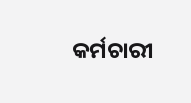କର୍ମଚାରୀ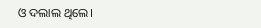ଓ ଦଲାଲ ଥିଲେ।